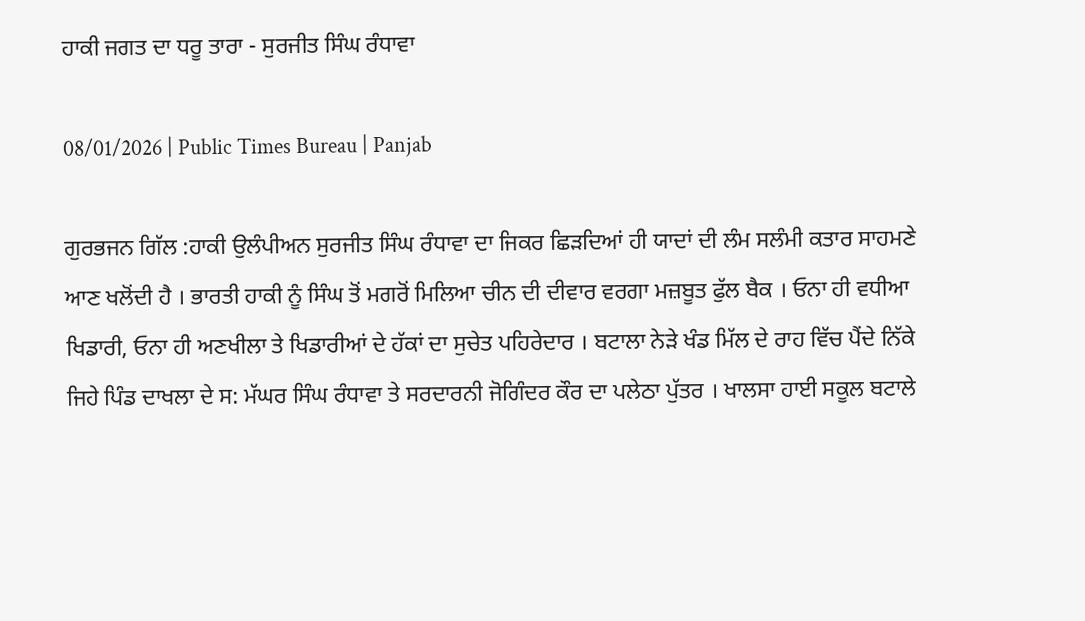ਹਾਕੀ ਜਗਤ ਦਾ ਧਰੂ ਤਾਰਾ - ਸੁਰਜੀਤ ਸਿੰਘ ਰੰਧਾਵਾ

08/01/2026 | Public Times Bureau | Panjab

ਗੁਰਭਜਨ ਗਿੱਲ :ਹਾਕੀ ਉਲੰਪੀਅਨ ਸੁਰਜੀਤ ਸਿੰਘ ਰੰਧਾਵਾ ਦਾ ਜਿਕਰ ਛਿੜਦਿਆਂ ਹੀ ਯਾਦਾਂ ਦੀ ਲੰਮ ਸਲੰਮੀ ਕਤਾਰ ਸਾਹਮਣੇ ਆਣ ਖਲੋਂਦੀ ਹੈ । ਭਾਰਤੀ ਹਾਕੀ ਨੂੰ ਸਿੰਘ ਤੋਂ ਮਗਰੋਂ ਮਿਲਿਆ ਚੀਨ ਦੀ ਦੀਵਾਰ ਵਰਗਾ ਮਜ਼ਬੂਤ ਫੁੱਲ ਬੈਕ । ਓਨਾ ਹੀ ਵਧੀਆ ਖਿਡਾਰੀ, ਓਨਾ ਹੀ ਅਣਖੀਲਾ ਤੇ ਖਿਡਾਰੀਆਂ ਦੇ ਹੱਕਾਂ ਦਾ ਸੁਚੇਤ ਪਹਿਰੇਦਾਰ । ਬਟਾਲਾ ਨੇੜੇ ਖੰਡ ਮਿੱਲ ਦੇ ਰਾਹ ਵਿੱਚ ਪੈਂਦੇ ਨਿੱਕੇ ਜਿਹੇ ਪਿੰਡ ਦਾਖਲਾ ਦੇ ਸ: ਮੱਘਰ ਸਿੰਘ ਰੰਧਾਵਾ ਤੇ ਸਰਦਾਰਨੀ ਜੋਗਿੰਦਰ ਕੌਰ ਦਾ ਪਲੇਠਾ ਪੁੱਤਰ । ਖਾਲਸਾ ਹਾਈ ਸਕੂਲ ਬਟਾਲੇ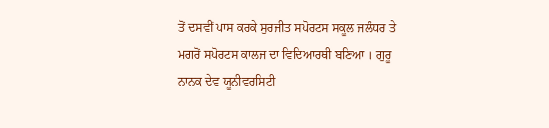ਤੋਂ ਦਸਵੀਂ ਪਾਸ ਕਰਕੇ ਸੁਰਜੀਤ ਸਪੋਰਟਸ ਸਕੂਲ ਜਲੰਧਰ ਤੇ ਮਗਰੋਂ ਸਪੋਰਟਸ ਕਾਲਜ ਦਾ ਵਿਦਿਆਰਥੀ ਬਣਿਆ । ਗੁਰੂ ਨਾਨਕ ਦੇਵ ਯੂਨੀਵਰਸਿਟੀ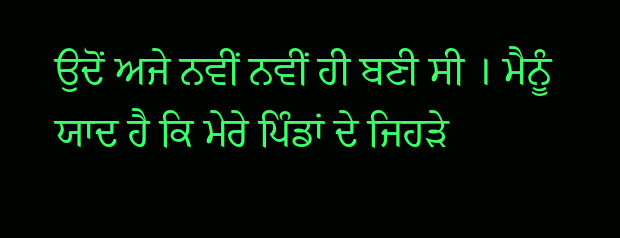ਉਦੋਂ ਅਜੇ ਨਵੀਂ ਨਵੀਂ ਹੀ ਬਣੀ ਸੀ । ਮੈਨੂੰ ਯਾਦ ਹੈ ਕਿ ਮੇਰੇ ਪਿੰਡਾਂ ਦੇ ਜਿਹੜੇ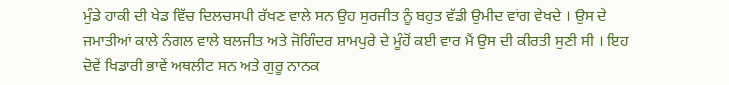ਮੁੰਡੇ ਹਾਕੀ ਦੀ ਖੇਡ ਵਿੱਚ ਦਿਲਚਸਪੀ ਰੱਖਣ ਵਾਲੇ ਸਨ ਉਹ ਸੁਰਜੀਤ ਨੂੰ ਬਹੁਤ ਵੱਡੀ ਉਮੀਦ ਵਾਂਗ ਵੇਖਦੇ । ਉਸ ਦੇ ਜਮਾਤੀਆਂ ਕਾਲੇ ਨੰਗਲ ਵਾਲੇ ਬਲਜੀਤ ਅਤੇ ਜੋਗਿੰਦਰ ਸ਼ਾਮਪੁਰੇ ਦੇ ਮੂੰਹੋਂ ਕਈ ਵਾਰ ਮੈਂ ਉਸ ਦੀ ਕੀਰਤੀ ਸੁਣੀ ਸੀ । ਇਹ ਦੋਵੇਂ ਖਿਡਾਰੀ ਭਾਵੇਂ ਅਥਲੀਟ ਸਨ ਅਤੇ ਗੁਰੂ ਨਾਨਕ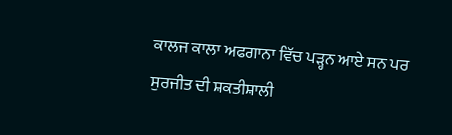ਕਾਲਜ ਕਾਲਾ ਅਫਗਾਨਾ ਵਿੱਚ ਪੜ੍ਹਨ ਆਏ ਸਨ ਪਰ ਸੁਰਜੀਤ ਦੀ ਸ਼ਕਤੀਸ਼ਾਲੀ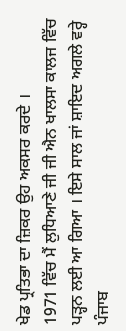ਖੇਡ ਪ੍ਰਤਿਭਾ ਦਾ ਜ਼ਿਕਰ ਉਹ ਅਕਸਰ ਕਰਦੇ ।
1971 ਵਿੱਚ ਮੈਂ ਲੁਧਿਆਣੇ ਜੀ ਜੀ ਐਨ ਖਾਲਸਾ ਕਾਲਜ ਵਿੱਚ ਪੜ੍ਹਨ ਲਈ ਆ ਗਿਆ । ਇਸੇ ਸਾਲ ਜਾਂ ਸ਼ਾਇਦ ਅਗਲੇ ਵਰ੍ਹੇ ਪੰਜਾਬ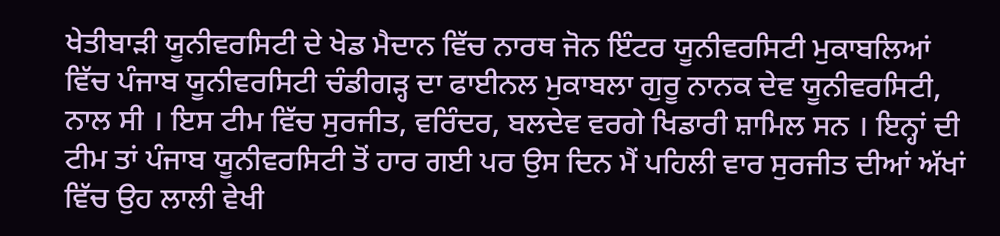ਖੇਤੀਬਾੜੀ ਯੂਨੀਵਰਸਿਟੀ ਦੇ ਖੇਡ ਮੈਦਾਨ ਵਿੱਚ ਨਾਰਥ ਜੋਨ ਇੰਟਰ ਯੂਨੀਵਰਸਿਟੀ ਮੁਕਾਬਲਿਆਂ ਵਿੱਚ ਪੰਜਾਬ ਯੂਨੀਵਰਸਿਟੀ ਚੰਡੀਗੜ੍ਹ ਦਾ ਫਾਈਨਲ ਮੁਕਾਬਲਾ ਗੁਰੂ ਨਾਨਕ ਦੇਵ ਯੂਨੀਵਰਸਿਟੀ, ਨਾਲ ਸੀ । ਇਸ ਟੀਮ ਵਿੱਚ ਸੁਰਜੀਤ, ਵਰਿੰਦਰ, ਬਲਦੇਵ ਵਰਗੇ ਖਿਡਾਰੀ ਸ਼ਾਮਿਲ ਸਨ । ਇਨ੍ਹਾਂ ਦੀ ਟੀਮ ਤਾਂ ਪੰਜਾਬ ਯੂਨੀਵਰਸਿਟੀ ਤੋਂ ਹਾਰ ਗਈ ਪਰ ਉਸ ਦਿਨ ਮੈਂ ਪਹਿਲੀ ਵਾਰ ਸੁਰਜੀਤ ਦੀਆਂ ਅੱਖਾਂ ਵਿੱਚ ਉਹ ਲਾਲੀ ਵੇਖੀ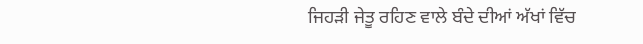ਜਿਹੜੀ ਜੇਤੂ ਰਹਿਣ ਵਾਲੇ ਬੰਦੇ ਦੀਆਂ ਅੱਖਾਂ ਵਿੱਚ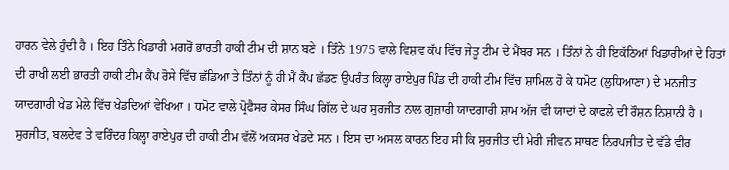ਹਾਰਨ ਵੇਲੇ ਹੁੰਦੀ ਹੈ । ਇਹ ਤਿੰਨੇ ਖਿਡਾਰੀ ਮਗਰੋਂ ਭਾਰਤੀ ਹਾਕੀ ਟੀਮ ਦੀ ਸ਼ਾਨ ਬਣੇ । ਤਿੰਨੇ 1975 ਵਾਲੇ ਵਿਸ਼ਵ ਕੱਪ ਵਿੱਚ ਜੇਤੂ ਟੀਮ ਦੇ ਮੈਂਬਰ ਸਨ । ਤਿੰਨਾਂ ਨੇ ਹੀ ਇਕੱਠਿਆਂ ਖਿਡਾਰੀਆਂ ਦੇ ਹਿਤਾਂ ਦੀ ਰਾਖੀ ਲਈ ਭਾਰਤੀ ਹਾਕੀ ਟੀਮ ਕੈਂਪ ਰੋਸੇ ਵਿੱਚ ਛੱਡਿਆ ਤੇ ਤਿੰਨਾਂ ਨੂੰ ਹੀ ਮੈਂ ਕੈਂਪ ਛੱਡਣ ਉਪਰੰਤ ਕਿਲ੍ਹਾ ਰਾਏਪੁਰ ਪਿੰਡ ਦੀ ਹਾਕੀ ਟੀਮ ਵਿੱਚ ਸ਼ਾਮਿਲ ਹੋ ਕੇ ਧਮੋਟ (ਲੁਧਿਆਣਾ) ਦੇ ਮਨਜੀਤ ਯਾਦਗਾਰੀ ਖੇਡ ਮੇਲੇ ਵਿੱਚ ਖੇਡਦਿਆਂ ਵੇਖਿਆ । ਧਮੋਟ ਵਾਲੇ ਪ੍ਰੋਫੈਸਰ ਕੇਸਰ ਸਿੰਘ ਗਿੱਲ ਦੇ ਘਰ ਸੁਰਜੀਤ ਨਾਲ ਗੁਜ਼ਾਰੀ ਯਾਦਗਾਰੀ ਸ਼ਾਮ ਅੱਜ ਵੀ ਯਾਦਾਂ ਦੇ ਕਾਫਲੇ ਦੀ ਰੌਸ਼ਨ ਨਿਸ਼ਾਨੀ ਹੈ ।
ਸੁਰਜੀਤ, ਬਲਦੇਵ ਤੇ ਵਰਿੰਦਰ ਕਿਲ੍ਹਾ ਰਾਏਪੁਰ ਦੀ ਹਾਕੀ ਟੀਮ ਵੱਲੋਂ ਅਕਸਰ ਖੇਡਦੇ ਸਨ । ਇਸ ਦਾ ਅਸਲ ਕਾਰਨ ਇਹ ਸੀ ਕਿ ਸੁਰਜੀਤ ਦੀ ਮੇਰੀ ਜੀਵਨ ਸਾਥਣ ਨਿਰਪਜੀਤ ਦੇ ਵੱਡੇ ਵੀਰ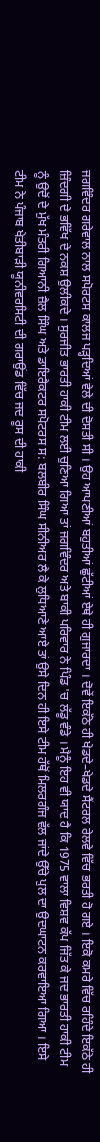ਜਗਵਿੰਦਰ ਗਰੇਵਾਲ ਨਾਲ ਸਪੋਰਟਸ ਕਾਲਜ ਪੜ੍ਹਦਿਆਂ ਵੇਲੇ ਦੀ ਦੋਸਤੀ ਸੀ । ਉਹ ਆਪਣੀਆਂ ਬਹੁਤੀਆਂ ਛੁੱਟੀਆਂ ਏਥੇ ਹੀ ਗੁਜਾਰਦਾ । ਦੋਵੇਂ ਇਕੱਠੇ ਹੀ ਖੇਡਦੇ–ਖੇਡਦੇ ਸੈਂਟਰਲ ਰੇਲਵੇ ਵਿੱਚ ਭਰਤੀ ਹੋ ਗਏ । ਇਕੋ ਕਮਰੇ ਵਿੱਚ ਰਹਿੰਦੇ ਇਕੱਠੇ ਹੀ ਜ਼ਿੰਦਗੀ ਦੇ ਭਵਿੱਖ ਦੇ ਨਕਸ਼ ਉਲੀਕਦੇ । ਸੁਰਜੀਤ ਭਾਰਤੀ ਹਾਕੀ ਟੀਮ ਲਈ ਚੁਣਿਆ ਗਿਆ ਤਾਂ ਜਗਵਿੰਦਰ ਅਤੇ ਬਾਕੀ ਪਰਿਵਾਰ ਨੇ ਪਿੰਡ 'ਚ ਲੱਡੂ ਵੰਡੇ । ਮੈਨੂੰ ਇਹ ਵੀ ਯਾਦ ਹੈ ਕਿ 1975 ਵਾਲਾ ਵਿਸ਼ਵ ਕੱਪ ਜਿੱਤ ਕੇ ਜਦ ਭਾਰਤੀ ਹਾਕੀ ਟੀਮ ਨੂੰ ਉਦੋਂ ਦੇ ਮੁੱਖ ਮੰਤਰੀ ਗਿਆਨੀ ਜ਼ੈਲ ਸਿੰਘ ਅਤੇ ਡਾਇਰੈਕਟਰ ਸਪੋਟਰਸ ਸ: ਬਲਬੀਰ ਸਿੰਘ ਸੀਨੀਅਰ ਲੈ ਕੇ ਲੁਧਿਆਣੇ ਆਏ ਤਾਂ ਉਸੇ ਦਿਨ ਹੀ ਇਸੇ ਟੀਮ ਹੱਥੋਂ ਮਿਲਰਗੰਜ ਵੱਲ ਜਾਂਦੇ ਉੱਚੇ ਪੁਲ ਦਾ ਉਦਘਾਟਨ ਕਰਵਾਇਆ ਗਿਆ । ਇਸੇ ਟੀਮ ਨੇ ਪੰਜਾਬ ਖੇਤੀਬਾੜੀ ਯੂਨੀਵਰਸਿਟੀ ਦੀ ਗਰਾਉਂਡ ਵਿੱਚ ਜਦ ਰੂਸ ਦੀ ਹਾਕੀ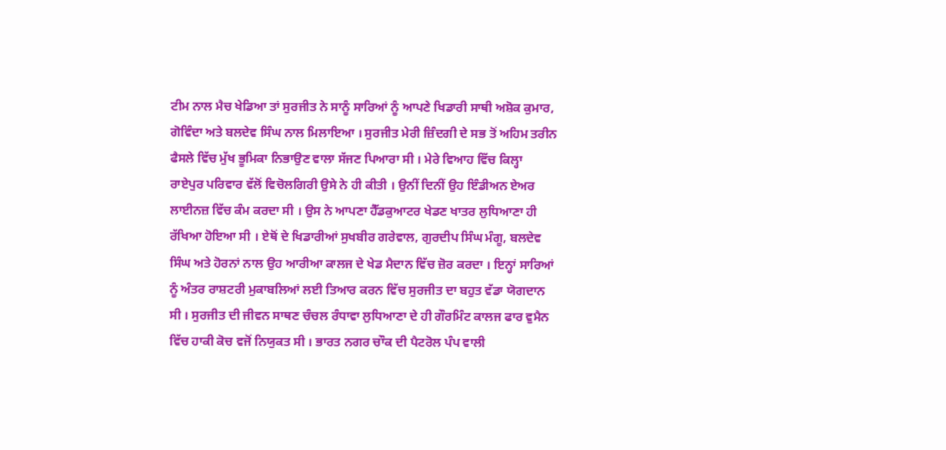ਟੀਮ ਨਾਲ ਮੈਚ ਖੇਡਿਆ ਤਾਂ ਸੁਰਜੀਤ ਨੇ ਸਾਨੂੰ ਸਾਰਿਆਂ ਨੂੰ ਆਪਣੇ ਖਿਡਾਰੀ ਸਾਥੀ ਅਸ਼ੋਕ ਕੁਮਾਰ, ਗੋਵਿੰਦਾ ਅਤੇ ਬਲਦੇਵ ਸਿੰਘ ਨਾਲ ਮਿਲਾਇਆ । ਸੁਰਜੀਤ ਮੇਰੀ ਜ਼ਿੰਦਗੀ ਦੇ ਸਭ ਤੋਂ ਅਹਿਮ ਤਰੀਨ ਫੈਸਲੇ ਵਿੱਚ ਮੁੱਖ ਭੂਮਿਕਾ ਨਿਭਾਉਣ ਵਾਲਾ ਸੱਜਣ ਪਿਆਰਾ ਸੀ । ਮੇਰੇ ਵਿਆਹ ਵਿੱਚ ਕਿਲ੍ਹਾ ਰਾਏਪੁਰ ਪਰਿਵਾਰ ਵੱਲੋਂ ਵਿਚੋਲਗਿਰੀ ਉਸੇ ਨੇ ਹੀ ਕੀਤੀ । ਉਨੀਂ ਦਿਨੀਂ ਉਹ ਇੰਡੀਅਨ ਏਅਰ ਲਾਈਨਜ਼ ਵਿੱਚ ਕੰਮ ਕਰਦਾ ਸੀ । ਉਸ ਨੇ ਆਪਣਾ ਹੈੱਡਕੁਆਟਰ ਖੇਡਣ ਖਾਤਰ ਲੁਧਿਆਣਾ ਹੀ ਰੱਖਿਆ ਹੋਇਆ ਸੀ । ਏਥੋਂ ਦੇ ਖਿਡਾਰੀਆਂ ਸੁਖਬੀਰ ਗਰੇਵਾਲ, ਗੁਰਦੀਪ ਸਿੰਘ ਮੰਗੂ, ਬਲਦੇਵ ਸਿੰਘ ਅਤੇ ਹੋਰਨਾਂ ਨਾਲ ਉਹ ਆਰੀਆ ਕਾਲਜ ਦੇ ਖੇਡ ਮੈਦਾਨ ਵਿੱਚ ਜ਼ੋਰ ਕਰਦਾ । ਇਨ੍ਹਾਂ ਸਾਰਿਆਂ ਨੂੰ ਅੰਤਰ ਰਾਸ਼ਟਰੀ ਮੁਕਾਬਲਿਆਂ ਲਈ ਤਿਆਰ ਕਰਨ ਵਿੱਚ ਸੁਰਜੀਤ ਦਾ ਬਹੁਤ ਵੱਡਾ ਯੋਗਦਾਨ ਸੀ । ਸੁਰਜੀਤ ਦੀ ਜੀਵਨ ਸਾਥਣ ਚੰਚਲ ਰੰਧਾਵਾ ਲੁਧਿਆਣਾ ਦੇ ਹੀ ਗੌਰਮਿੰਟ ਕਾਲਜ ਫਾਰ ਵੁਮੈਨ ਵਿੱਚ ਹਾਕੀ ਕੋਚ ਵਜੋਂ ਨਿਯੁਕਤ ਸੀ । ਭਾਰਤ ਨਗਰ ਚਾੌਕ ਦੀ ਪੈਟਰੋਲ ਪੰਪ ਵਾਲੀ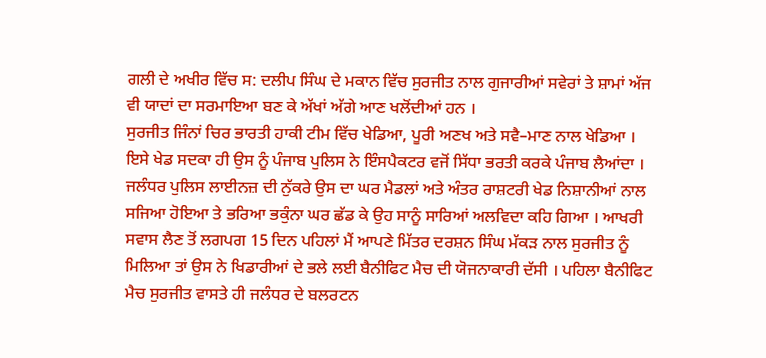ਗਲੀ ਦੇ ਅਖੀਰ ਵਿੱਚ ਸ: ਦਲੀਪ ਸਿੰਘ ਦੇ ਮਕਾਨ ਵਿੱਚ ਸੁਰਜੀਤ ਨਾਲ ਗੁਜਾਰੀਆਂ ਸਵੇਰਾਂ ਤੇ ਸ਼ਾਮਾਂ ਅੱਜ ਵੀ ਯਾਦਾਂ ਦਾ ਸਰਮਾਇਆ ਬਣ ਕੇ ਅੱਖਾਂ ਅੱਗੇ ਆਣ ਖਲੋਂਦੀਆਂ ਹਨ ।
ਸੁਰਜੀਤ ਜਿੰਨਾਂ ਚਿਰ ਭਾਰਤੀ ਹਾਕੀ ਟੀਮ ਵਿੱਚ ਖੇਡਿਆ, ਪੂਰੀ ਅਣਖ ਅਤੇ ਸਵੈ–ਮਾਣ ਨਾਲ ਖੇਡਿਆ । ਇਸੇ ਖੇਡ ਸਦਕਾ ਹੀ ਉਸ ਨੂੰ ਪੰਜਾਬ ਪੁਲਿਸ ਨੇ ਇੰਸਪੈਕਟਰ ਵਜੋਂ ਸਿੱਧਾ ਭਰਤੀ ਕਰਕੇ ਪੰਜਾਬ ਲੈਆਂਦਾ । ਜਲੰਧਰ ਪੁਲਿਸ ਲਾਈਨਜ਼ ਦੀ ਨੁੱਕਰੇ ਉਸ ਦਾ ਘਰ ਮੈਡਲਾਂ ਅਤੇ ਅੰਤਰ ਰਾਸ਼ਟਰੀ ਖੇਡ ਨਿਸ਼ਾਨੀਆਂ ਨਾਲ ਸਜਿਆ ਹੋਇਆ ਤੇ ਭਰਿਆ ਭਕੁੰਨਾ ਘਰ ਛੱਡ ਕੇ ਉਹ ਸਾਨੂੰ ਸਾਰਿਆਂ ਅਲਵਿਦਾ ਕਹਿ ਗਿਆ । ਆਖਰੀ ਸਵਾਸ ਲੈਣ ਤੋਂ ਲਗਪਗ 15 ਦਿਨ ਪਹਿਲਾਂ ਮੈਂ ਆਪਣੇ ਮਿੱਤਰ ਦਰਸ਼ਨ ਸਿੰਘ ਮੱਕੜ ਨਾਲ ਸੁਰਜੀਤ ਨੂੰ ਮਿਲਿਆ ਤਾਂ ਉਸ ਨੇ ਖਿਡਾਰੀਆਂ ਦੇ ਭਲੇ ਲਈ ਬੈਨੀਫਿਟ ਮੈਚ ਦੀ ਯੋਜਨਾਕਾਰੀ ਦੱਸੀ । ਪਹਿਲਾ ਬੈਨੀਫਿਟ ਮੈਚ ਸੁਰਜੀਤ ਵਾਸਤੇ ਹੀ ਜਲੰਧਰ ਦੇ ਬਲਰਟਨ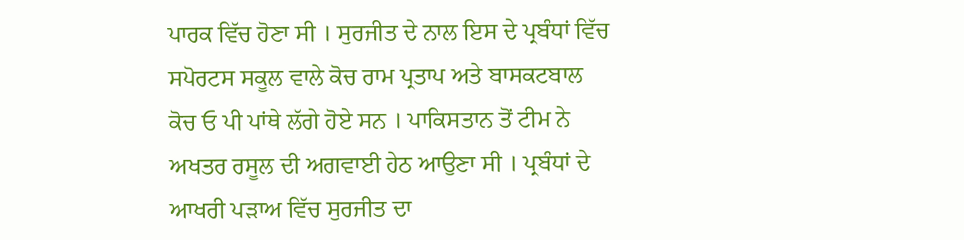ਪਾਰਕ ਵਿੱਚ ਹੋਣਾ ਸੀ । ਸੁਰਜੀਤ ਦੇ ਨਾਲ ਇਸ ਦੇ ਪ੍ਰਬੰਧਾਂ ਵਿੱਚ ਸਪੋਰਟਸ ਸਕੂਲ ਵਾਲੇ ਕੋਚ ਰਾਮ ਪ੍ਰਤਾਪ ਅਤੇ ਬਾਸਕਟਬਾਲ ਕੋਚ ਓ ਪੀ ਪਾਂਥੇ ਲੱਗੇ ਹੋਏ ਸਨ । ਪਾਕਿਸਤਾਨ ਤੋਂ ਟੀਮ ਨੇ ਅਖਤਰ ਰਸੂਲ ਦੀ ਅਗਵਾਈ ਹੇਠ ਆਉਣਾ ਸੀ । ਪ੍ਰਬੰਧਾਂ ਦੇ ਆਖਰੀ ਪੜਾਅ ਵਿੱਚ ਸੁਰਜੀਤ ਦਾ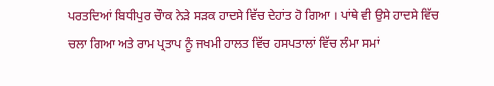ਪਰਤਦਿਆਂ ਬਿਧੀਪੁਰ ਚੌਾਕ ਨੇੜੇ ਸੜਕ ਹਾਦਸੇ ਵਿੱਚ ਦੇਹਾਂਤ ਹੋ ਗਿਆ । ਪਾਂਥੇ ਵੀ ਉਸੇ ਹਾਦਸੇ ਵਿੱਚ ਚਲਾ ਗਿਆ ਅਤੇ ਰਾਮ ਪ੍ਰਤਾਪ ਨੂੰ ਜਖਮੀ ਹਾਲਤ ਵਿੱਚ ਹਸਪਤਾਲਾਂ ਵਿੱਚ ਲੰਮਾ ਸਮਾਂ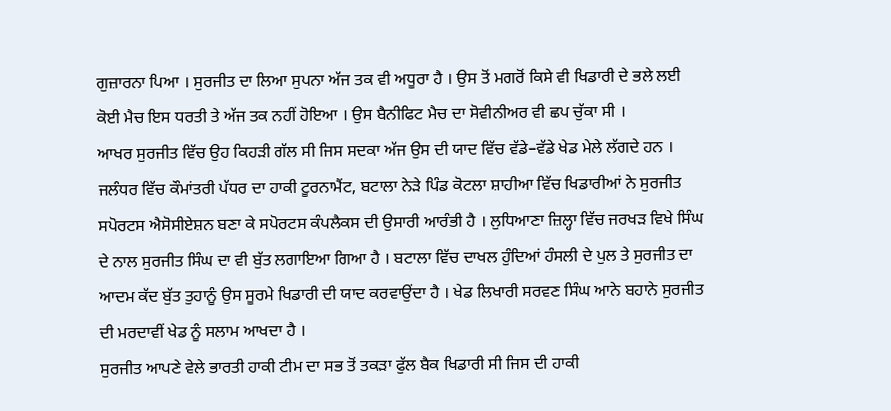ਗੁਜ਼ਾਰਨਾ ਪਿਆ । ਸੁਰਜੀਤ ਦਾ ਲਿਆ ਸੁਪਨਾ ਅੱਜ ਤਕ ਵੀ ਅਧੂਰਾ ਹੈ । ਉਸ ਤੋਂ ਮਗਰੋਂ ਕਿਸੇ ਵੀ ਖਿਡਾਰੀ ਦੇ ਭਲੇ ਲਈ ਕੋਈ ਮੈਚ ਇਸ ਧਰਤੀ ਤੇ ਅੱਜ ਤਕ ਨਹੀਂ ਹੋਇਆ । ਉਸ ਬੈਨੀਫਿਟ ਮੈਚ ਦਾ ਸੋਵੀਨੀਅਰ ਵੀ ਛਪ ਚੁੱਕਾ ਸੀ ।
ਆਖਰ ਸੁਰਜੀਤ ਵਿੱਚ ਉਹ ਕਿਹੜੀ ਗੱਲ ਸੀ ਜਿਸ ਸਦਕਾ ਅੱਜ ਉਸ ਦੀ ਯਾਦ ਵਿੱਚ ਵੱਡੇ–ਵੱਡੇ ਖੇਡ ਮੇਲੇ ਲੱਗਦੇ ਹਨ । ਜਲੰਧਰ ਵਿੱਚ ਕੌਮਾਂਤਰੀ ਪੱਧਰ ਦਾ ਹਾਕੀ ਟੂਰਨਾਮੈਂਟ, ਬਟਾਲਾ ਨੇੜੇ ਪਿੰਡ ਕੋਟਲਾ ਸ਼ਾਹੀਆ ਵਿੱਚ ਖਿਡਾਰੀਆਂ ਨੇ ਸੁਰਜੀਤ ਸਪੋਰਟਸ ਐਸੋਸੀਏਸ਼ਨ ਬਣਾ ਕੇ ਸਪੋਰਟਸ ਕੰਪਲੈਕਸ ਦੀ ਉਸਾਰੀ ਆਰੰਭੀ ਹੈ । ਲੁਧਿਆਣਾ ਜ਼ਿਲ੍ਹਾ ਵਿੱਚ ਜਰਖੜ ਵਿਖੇ ਸਿੰਘ ਦੇ ਨਾਲ ਸੁਰਜੀਤ ਸਿੰਘ ਦਾ ਵੀ ਬੁੱਤ ਲਗਾਇਆ ਗਿਆ ਹੈ । ਬਟਾਲਾ ਵਿੱਚ ਦਾਖਲ ਹੁੰਦਿਆਂ ਹੰਸਲੀ ਦੇ ਪੁਲ ਤੇ ਸੁਰਜੀਤ ਦਾ ਆਦਮ ਕੱਦ ਬੁੱਤ ਤੁਹਾਨੂੰ ਉਸ ਸੂਰਮੇ ਖਿਡਾਰੀ ਦੀ ਯਾਦ ਕਰਵਾਉਂਦਾ ਹੈ । ਖੇਡ ਲਿਖਾਰੀ ਸਰਵਣ ਸਿੰਘ ਆਨੇ ਬਹਾਨੇ ਸੁਰਜੀਤ ਦੀ ਮਰਦਾਵੀਂ ਖੇਡ ਨੂੰ ਸਲਾਮ ਆਖਦਾ ਹੈ ।
ਸੁਰਜੀਤ ਆਪਣੇ ਵੇਲੇ ਭਾਰਤੀ ਹਾਕੀ ਟੀਮ ਦਾ ਸਭ ਤੋਂ ਤਕੜਾ ਫੁੱਲ ਬੈਕ ਖਿਡਾਰੀ ਸੀ ਜਿਸ ਦੀ ਹਾਕੀ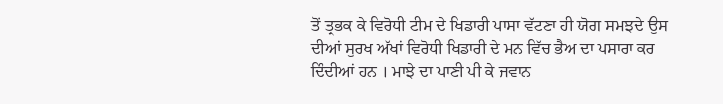ਤੋਂ ਤ੍ਰਭਕ ਕੇ ਵਿਰੋਧੀ ਟੀਮ ਦੇ ਖਿਡਾਰੀ ਪਾਸਾ ਵੱਟਣਾ ਹੀ ਯੋਗ ਸਮਝਦੇ ਉਸ ਦੀਆਂ ਸੁਰਖ ਅੱਖਾਂ ਵਿਰੋਧੀ ਖਿਡਾਰੀ ਦੇ ਮਨ ਵਿੱਚ ਭੈਅ ਦਾ ਪਸਾਰਾ ਕਰ ਦਿੰਦੀਆਂ ਹਨ । ਮਾਝੇ ਦਾ ਪਾਣੀ ਪੀ ਕੇ ਜਵਾਨ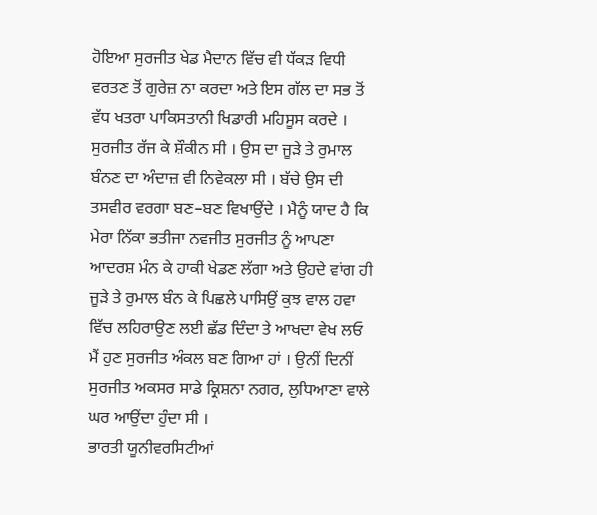ਹੋਇਆ ਸੁਰਜੀਤ ਖੇਡ ਮੈਦਾਨ ਵਿੱਚ ਵੀ ਧੱਕੜ ਵਿਧੀ ਵਰਤਣ ਤੋਂ ਗੁਰੇਜ਼ ਨਾ ਕਰਦਾ ਅਤੇ ਇਸ ਗੱਲ ਦਾ ਸਭ ਤੋਂ ਵੱਧ ਖਤਰਾ ਪਾਕਿਸਤਾਨੀ ਖਿਡਾਰੀ ਮਹਿਸੂਸ ਕਰਦੇ । ਸੁਰਜੀਤ ਰੱਜ ਕੇ ਸ਼ੌਕੀਨ ਸੀ । ਉਸ ਦਾ ਜੂੜੇ ਤੇ ਰੁਮਾਲ ਬੰਨਣ ਦਾ ਅੰਦਾਜ਼ ਵੀ ਨਿਵੇਕਲਾ ਸੀ । ਬੱਚੇ ਉਸ ਦੀ ਤਸਵੀਰ ਵਰਗਾ ਬਣ–ਬਣ ਵਿਖਾਉਂਦੇ । ਮੈਨੂੰ ਯਾਦ ਹੈ ਕਿ ਮੇਰਾ ਨਿੱਕਾ ਭਤੀਜਾ ਨਵਜੀਤ ਸੁਰਜੀਤ ਨੂੰ ਆਪਣਾ ਆਦਰਸ਼ ਮੰਨ ਕੇ ਹਾਕੀ ਖੇਡਣ ਲੱਗਾ ਅਤੇ ਉਹਦੇ ਵਾਂਗ ਹੀ ਜੂੜੇ ਤੇ ਰੁਮਾਲ ਬੰਨ ਕੇ ਪਿਛਲੇ ਪਾਸਿਉਂ ਕੁਝ ਵਾਲ ਹਵਾ ਵਿੱਚ ਲਹਿਰਾਉਣ ਲਈ ਛੱਡ ਦਿੰਦਾ ਤੇ ਆਖਦਾ ਵੇਖ ਲਓ ਮੈਂ ਹੁਣ ਸੁਰਜੀਤ ਅੰਕਲ ਬਣ ਗਿਆ ਹਾਂ । ਉਨੀਂ ਦਿਨੀਂ ਸੁਰਜੀਤ ਅਕਸਰ ਸਾਡੇ ਕ੍ਰਿਸ਼ਨਾ ਨਗਰ, ਲੁਧਿਆਣਾ ਵਾਲੇ ਘਰ ਆਉਂਦਾ ਹੁੰਦਾ ਸੀ ।
ਭਾਰਤੀ ਯੂਨੀਵਰਸਿਟੀਆਂ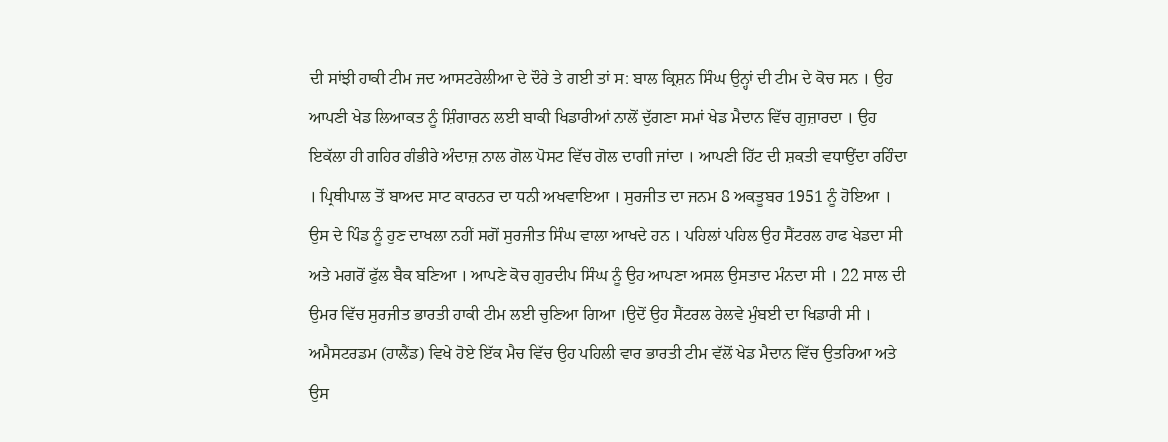ਦੀ ਸਾਂਝੀ ਹਾਕੀ ਟੀਮ ਜਦ ਆਸਟਰੇਲੀਆ ਦੇ ਦੌਰੇ ਤੇ ਗਈ ਤਾਂ ਸ: ਬਾਲ ਕ੍ਰਿਸ਼ਨ ਸਿੰਘ ਉਨ੍ਹਾਂ ਦੀ ਟੀਮ ਦੇ ਕੋਚ ਸਨ । ਉਹ ਆਪਣੀ ਖੇਡ ਲਿਆਕਤ ਨੂੰ ਸ਼ਿੰਗਾਰਨ ਲਈ ਬਾਕੀ ਖਿਡਾਰੀਆਂ ਨਾਲੋਂ ਦੁੱਗਣਾ ਸਮਾਂ ਖੇਡ ਮੈਦਾਨ ਵਿੱਚ ਗੁਜ਼ਾਰਦਾ । ਉਹ ਇਕੱਲਾ ਹੀ ਗਹਿਰ ਗੰਭੀਰੇ ਅੰਦਾਜ਼ ਨਾਲ ਗੋਲ ਪੋਸਟ ਵਿੱਚ ਗੋਲ ਦਾਗੀ ਜਾਂਦਾ । ਆਪਣੀ ਹਿੱਟ ਦੀ ਸ਼ਕਤੀ ਵਧਾਉਂਦਾ ਰਹਿੰਦਾ । ਪ੍ਰਿਥੀਪਾਲ ਤੋਂ ਬਾਅਦ ਸਾਟ ਕਾਰਨਰ ਦਾ ਧਨੀ ਅਖਵਾਇਆ । ਸੁਰਜੀਤ ਦਾ ਜਨਮ 8 ਅਕਤੂਬਰ 1951 ਨੂੰ ਹੋਇਆ । ਉਸ ਦੇ ਪਿੰਡ ਨੂੰ ਹੁਣ ਦਾਖਲਾ ਨਹੀਂ ਸਗੋਂ ਸੁਰਜੀਤ ਸਿੰਘ ਵਾਲਾ ਆਖਦੇ ਹਨ । ਪਹਿਲਾਂ ਪਹਿਲ ਉਹ ਸੈਂਟਰਲ ਹਾਫ ਖੇਡਦਾ ਸੀ ਅਤੇ ਮਗਰੋਂ ਫੁੱਲ ਬੈਕ ਬਣਿਆ । ਆਪਣੇ ਕੋਚ ਗੁਰਦੀਪ ਸਿੰਘ ਨੂੰ ਉਹ ਆਪਣਾ ਅਸਲ ਉਸਤਾਦ ਮੰਨਦਾ ਸੀ । 22 ਸਾਲ ਦੀ ਉਮਰ ਵਿੱਚ ਸੁਰਜੀਤ ਭਾਰਤੀ ਹਾਕੀ ਟੀਮ ਲਈ ਚੁਣਿਆ ਗਿਆ ।ਉਦੋਂ ਉਹ ਸੈਂਟਰਲ ਰੇਲਵੇ ਮੁੰਬਈ ਦਾ ਖਿਡਾਰੀ ਸੀ । ਅਮੈਸਟਰਡਮ (ਹਾਲੈਂਡ) ਵਿਖੇ ਹੋਏ ਇੱਕ ਮੈਚ ਵਿੱਚ ਉਹ ਪਹਿਲੀ ਵਾਰ ਭਾਰਤੀ ਟੀਮ ਵੱਲੋਂ ਖੇਡ ਮੈਦਾਨ ਵਿੱਚ ਉਤਰਿਆ ਅਤੇ ਉਸ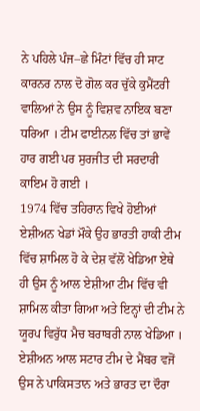ਨੇ ਪਹਿਲੇ ਪੰਜ–ਛੇ ਮਿੰਟਾਂ ਵਿੱਚ ਹੀ ਸਾਟ ਕਾਰਨਰ ਨਾਲ ਦੋ ਗੋਲ ਕਰ ਚੁੱਕੇ ਕੁਮੈਂਟਰੀ ਵਾਲਿਆਂ ਨੇ ਉਸ ਨੂੰ ਵਿਸ਼ਵ ਨਾਇਕ ਬਣਾ ਧਰਿਆ । ਟੀਮ ਫਾਈਨਲ ਵਿੱਚ ਤਾਂ ਭਾਵੇਂ ਹਾਰ ਗਈ ਪਰ ਸੁਰਜੀਤ ਦੀ ਸਰਦਾਰੀ ਕਾਇਮ ਹੋ ਗਈ ।
1974 ਵਿੱਚ ਤਹਿਰਾਨ ਵਿਖੇ ਹੋਈਆਂ ਏਸ਼ੀਅਨ ਖੇਡਾਂ ਮੌਕੇ ਉਹ ਭਾਰਤੀ ਹਾਕੀ ਟੀਮ ਵਿੱਚ ਸ਼ਾਮਿਲ ਹੋ ਕੇ ਦੇਸ਼ ਵੱਲੋਂ ਖੇਡਿਆ ਏਥੇ ਹੀ ਉਸ ਨੂੰ ਆਲ ਏਸ਼ੀਆ ਟੀਮ ਵਿੱਚ ਵੀ ਸ਼ਾਮਿਲ ਕੀਤਾ ਗਿਆ ਅਤੇ ਇਨ੍ਹਾਂ ਦੀ ਟੀਮ ਨੇ ਯੂਰਪ ਵਿਰੁੱਧ ਮੈਚ ਬਰਾਬਰੀ ਨਾਲ ਖੇਡਿਆ । ਏਸ਼ੀਅਨ ਆਲ ਸਟਾਰ ਟੀਮ ਦੇ ਮੈਂਬਰ ਵਜੋਂ ਉਸ ਨੇ ਪਾਕਿਸਤਾਨ ਅਤੇ ਭਾਰਤ ਦਾ ਦੌਰਾ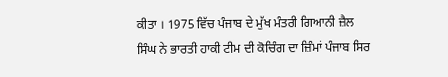ਕੀਤਾ । 1975 ਵਿੱਚ ਪੰਜਾਬ ਦੇ ਮੁੱਖ ਮੰਤਰੀ ਗਿਆਨੀ ਜ਼ੈਲ ਸਿੰਘ ਨੇ ਭਾਰਤੀ ਹਾਕੀ ਟੀਮ ਦੀ ਕੋਚਿੰਗ ਦਾ ਜ਼ਿੰਮਾਂ ਪੰਜਾਬ ਸਿਰ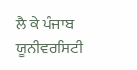ਲੈ ਕੇ ਪੰਜਾਬ ਯੂਨੀਵਰਸਿਟੀ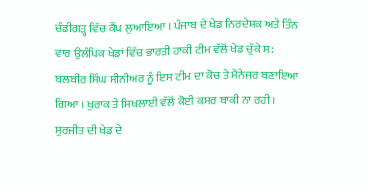ਚੰਡੀਗੜ੍ਹ ਵਿੱਚ ਕੈਂਪ ਲੁਆਇਆ । ਪੰਜਾਬ ਦੇ ਖੇਡ ਨਿਰਦੇਸ਼ਕ ਅਤੇ ਤਿੰਨ ਵਾਰ ਉਲੰਪਿਕ ਖੇਡਾਂ ਵਿੱਚ ਭਾਰਤੀ ਹਾਕੀ ਟੀਮ ਵੱਲੋਂ ਖੇਡ ਚੁੱਕੇ ਸ: ਬਲਬੀਰ ਸਿੰਘ ਸੀਨੀਅਰ ਨੂੰ ਇਸ ਟੀਮ ਦਾ ਕੋਚ ਤੇ ਮੈਨੇਜਰ ਬਣਾਇਆ ਗਿਆ । ਖੁਰਾਕ ਤੇ ਸਿਖਲਾਈ ਵੱਲੋਂ ਕੋਈ ਕਸਰ ਬਾਕੀ ਨਾ ਰਹੀ । ਸੁਰਜੀਤ ਦੀ ਖੇਡ ਦੇ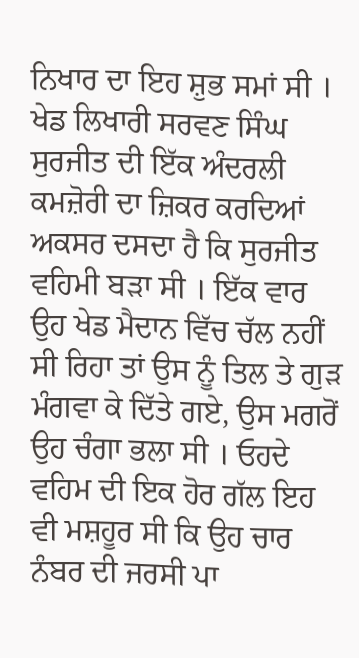ਨਿਖਾਰ ਦਾ ਇਹ ਸ਼ੁਭ ਸਮਾਂ ਸੀ । ਖੇਡ ਲਿਖਾਰੀ ਸਰਵਣ ਸਿੰਘ ਸੁਰਜੀਤ ਦੀ ਇੱਕ ਅੰਦਰਲੀ ਕਮਜ਼ੋਰੀ ਦਾ ਜ਼ਿਕਰ ਕਰਦਿਆਂ ਅਕਸਰ ਦਸਦਾ ਹੈ ਕਿ ਸੁਰਜੀਤ ਵਹਿਮੀ ਬੜਾ ਸੀ । ਇੱਕ ਵਾਰ ਉਹ ਖੇਡ ਮੈਦਾਨ ਵਿੱਚ ਚੱਲ ਨਹੀਂ ਸੀ ਰਿਹਾ ਤਾਂ ਉਸ ਨੂੰ ਤਿਲ ਤੇ ਗੁੜ ਮੰਗਵਾ ਕੇ ਦਿੱਤੇ ਗਏ, ਉਸ ਮਗਰੋਂ ਉਹ ਚੰਗਾ ਭਲਾ ਸੀ । ਓਹਦੇ ਵਹਿਮ ਦੀ ਇਕ ਹੋਰ ਗੱਲ ਇਹ ਵੀ ਮਸ਼ਹੂਰ ਸੀ ਕਿ ਉਹ ਚਾਰ ਨੰਬਰ ਦੀ ਜਰਸੀ ਪਾ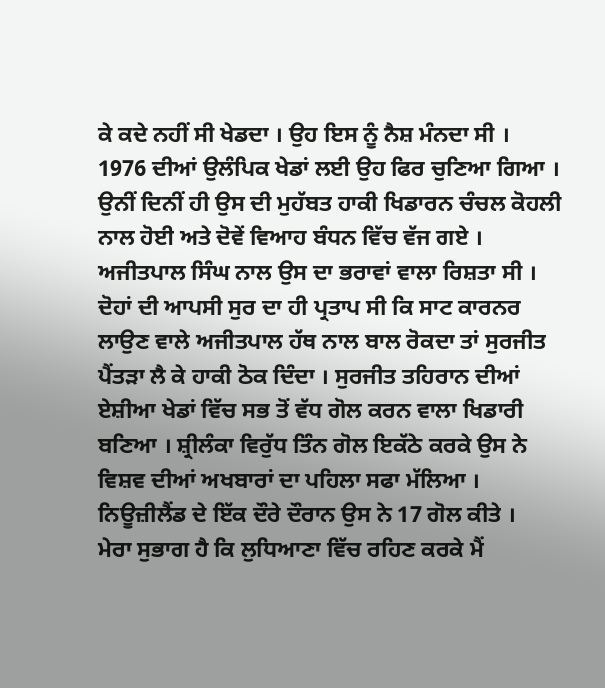ਕੇ ਕਦੇ ਨਹੀਂ ਸੀ ਖੇਡਦਾ । ਉਹ ਇਸ ਨੂੰ ਨੈਸ਼ ਮੰਨਦਾ ਸੀ ।
1976 ਦੀਆਂ ਉਲੰਪਿਕ ਖੇਡਾਂ ਲਈ ਉਹ ਫਿਰ ਚੁਣਿਆ ਗਿਆ । ਉਨੀਂ ਦਿਨੀਂ ਹੀ ਉਸ ਦੀ ਮੁਹੱਬਤ ਹਾਕੀ ਖਿਡਾਰਨ ਚੰਚਲ ਕੋਹਲੀ ਨਾਲ ਹੋਈ ਅਤੇ ਦੋਵੇਂ ਵਿਆਹ ਬੰਧਨ ਵਿੱਚ ਵੱਜ ਗਏ । ਅਜੀਤਪਾਲ ਸਿੰਘ ਨਾਲ ਉਸ ਦਾ ਭਰਾਵਾਂ ਵਾਲਾ ਰਿਸ਼ਤਾ ਸੀ । ਦੋਹਾਂ ਦੀ ਆਪਸੀ ਸੁਰ ਦਾ ਹੀ ਪ੍ਰਤਾਪ ਸੀ ਕਿ ਸਾਟ ਕਾਰਨਰ ਲਾਉਣ ਵਾਲੇ ਅਜੀਤਪਾਲ ਹੱਥ ਨਾਲ ਬਾਲ ਰੋਕਦਾ ਤਾਂ ਸੁਰਜੀਤ ਪੈਂਤੜਾ ਲੈ ਕੇ ਹਾਕੀ ਠੋਕ ਦਿੰਦਾ । ਸੁਰਜੀਤ ਤਹਿਰਾਨ ਦੀਆਂ ਏਸ਼ੀਆ ਖੇਡਾਂ ਵਿੱਚ ਸਭ ਤੋਂ ਵੱਧ ਗੋਲ ਕਰਨ ਵਾਲਾ ਖਿਡਾਰੀ ਬਣਿਆ । ਸ਼੍ਰੀਲੰਕਾ ਵਿਰੁੱਧ ਤਿੰਨ ਗੋਲ ਇਕੱਠੇ ਕਰਕੇ ਉਸ ਨੇ ਵਿਸ਼ਵ ਦੀਆਂ ਅਖਬਾਰਾਂ ਦਾ ਪਹਿਲਾ ਸਫਾ ਮੱਲਿਆ । ਨਿਊਜ਼ੀਲੈਂਡ ਦੇ ਇੱਕ ਦੌਰੇ ਦੌਰਾਨ ਉਸ ਨੇ 17 ਗੋਲ ਕੀਤੇ ।
ਮੇਰਾ ਸੁਭਾਗ ਹੈ ਕਿ ਲੁਧਿਆਣਾ ਵਿੱਚ ਰਹਿਣ ਕਰਕੇ ਮੈਂ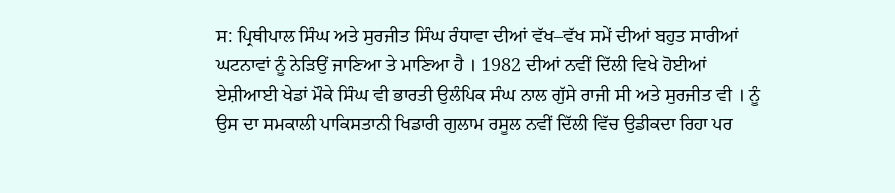ਸ: ਪ੍ਰਿਥੀਪਾਲ ਸਿੰਘ ਅਤੇ ਸੁਰਜੀਤ ਸਿੰਘ ਰੰਧਾਵਾ ਦੀਆਂ ਵੱਖ–ਵੱਖ ਸਮੇਂ ਦੀਆਂ ਬਹੁਤ ਸਾਰੀਆਂ ਘਟਨਾਵਾਂ ਨੂੰ ਨੇੜਿਉਂ ਜਾਣਿਆ ਤੇ ਮਾਣਿਆ ਹੈ । 1982 ਦੀਆਂ ਨਵੀਂ ਦਿੱਲੀ ਵਿਖੇ ਹੋਈਆਂ ਏਸ਼ੀਆਈ ਖੇਡਾਂ ਮੌਕੇ ਸਿੰਘ ਵੀ ਭਾਰਤੀ ਉਲੰਪਿਕ ਸੰਘ ਨਾਲ ਗੁੱਸੇ ਰਾਜੀ ਸੀ ਅਤੇ ਸੁਰਜੀਤ ਵੀ । ਨੂੰ ਉਸ ਦਾ ਸਮਕਾਲੀ ਪਾਕਿਸਤਾਨੀ ਖਿਡਾਰੀ ਗੁਲਾਮ ਰਸੂਲ ਨਵੀਂ ਦਿੱਲੀ ਵਿੱਚ ਉਡੀਕਦਾ ਰਿਹਾ ਪਰ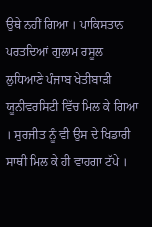ਉਥੇ ਨਹੀਂ ਗਿਆ । ਪਾਕਿਸਤਾਨ ਪਰਤਦਿਆਂ ਗੁਲਾਮ ਰਸੂਲ ਲੁਧਿਆਣੇ ਪੰਜਾਬ ਖੇਤੀਬਾੜੀ ਯੂਨੀਵਰਸਿਟੀ ਵਿੱਚ ਮਿਲ ਕੇ ਗਿਆ । ਸੁਰਜੀਤ ਨੂੰ ਵੀ ਉਸ ਦੇ ਖਿਡਾਰੀ ਸਾਥੀ ਮਿਲ ਕੇ ਹੀ ਵਾਹਗਾ ਟੱਪੇ ।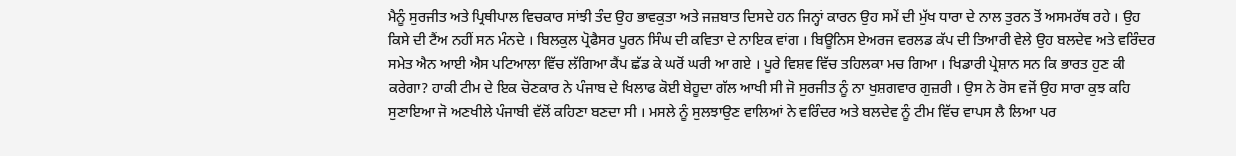ਮੈਨੂੰ ਸੁਰਜੀਤ ਅਤੇ ਪ੍ਰਿਥੀਪਾਲ ਵਿਚਕਾਰ ਸਾਂਝੀ ਤੰਦ ਉਹ ਭਾਵਕੁਤਾ ਅਤੇ ਜਜ਼ਬਾਤ ਦਿਸਦੇ ਹਨ ਜਿਨ੍ਹਾਂ ਕਾਰਨ ਉਹ ਸਮੇਂ ਦੀ ਮੁੱਖ ਧਾਰਾ ਦੇ ਨਾਲ ਤੁਰਨ ਤੋਂ ਅਸਮਰੱਥ ਰਹੇ । ਉਹ ਕਿਸੇ ਦੀ ਟੈਂਅ ਨਹੀਂ ਸਨ ਮੰਨਦੇ । ਬਿਲਕੁਲ ਪ੍ਰੋਫੈਸਰ ਪੂਰਨ ਸਿੰਘ ਦੀ ਕਵਿਤਾ ਦੇ ਨਾਇਕ ਵਾਂਗ । ਬਿਊਨਿਸ ਏਅਰਜ ਵਰਲਡ ਕੱਪ ਦੀ ਤਿਆਰੀ ਵੇਲੇ ਉਹ ਬਲਦੇਵ ਅਤੇ ਵਰਿੰਦਰ ਸਮੇਤ ਐਨ ਆਈ ਐਸ ਪਟਿਆਲਾ ਵਿੱਚ ਲੱਗਿਆ ਕੈਂਪ ਛੱਡ ਕੇ ਘਰੋਂ ਘਰੀ ਆ ਗਏ । ਪੂਰੇ ਵਿਸ਼ਵ ਵਿੱਚ ਤਹਿਲਕਾ ਮਚ ਗਿਆ । ਖਿਡਾਰੀ ਪ੍ਰੇਸ਼ਾਨ ਸਨ ਕਿ ਭਾਰਤ ਹੁਣ ਕੀ ਕਰੇਗਾ? ਹਾਕੀ ਟੀਮ ਦੇ ਇਕ ਚੋਣਕਾਰ ਨੇ ਪੰਜਾਬ ਦੇ ਖਿਲਾਫ ਕੋਈ ਬੇਹੂਦਾ ਗੱਲ ਆਖੀ ਸੀ ਜੋ ਸੁਰਜੀਤ ਨੂੰ ਨਾ ਖੁਸ਼ਗਵਾਰ ਗੁਜ਼ਰੀ । ਉਸ ਨੇ ਰੋਸ ਵਜੋਂ ਉਹ ਸਾਰਾ ਕੁਝ ਕਹਿ ਸੁਣਾਇਆ ਜੋ ਅਣਖੀਲੇ ਪੰਜਾਬੀ ਵੱਲੋਂ ਕਹਿਣਾ ਬਣਦਾ ਸੀ । ਮਸਲੇ ਨੂੰ ਸੁਲਝਾਉਣ ਵਾਲਿਆਂ ਨੇ ਵਰਿੰਦਰ ਅਤੇ ਬਲਦੇਵ ਨੂੰ ਟੀਮ ਵਿੱਚ ਵਾਪਸ ਲੈ ਲਿਆ ਪਰ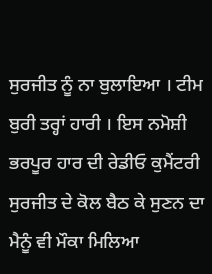ਸੁਰਜੀਤ ਨੂੰ ਨਾ ਬੁਲਾਇਆ । ਟੀਮ ਬੁਰੀ ਤਰ੍ਹਾਂ ਹਾਰੀ । ਇਸ ਨਮੋਸ਼ੀ ਭਰਪੂਰ ਹਾਰ ਦੀ ਰੇਡੀਓ ਕੁਮੈਂਟਰੀ ਸੁਰਜੀਤ ਦੇ ਕੋਲ ਬੈਠ ਕੇ ਸੁਣਨ ਦਾ ਮੈਨੂੰ ਵੀ ਮੌਕਾ ਮਿਲਿਆ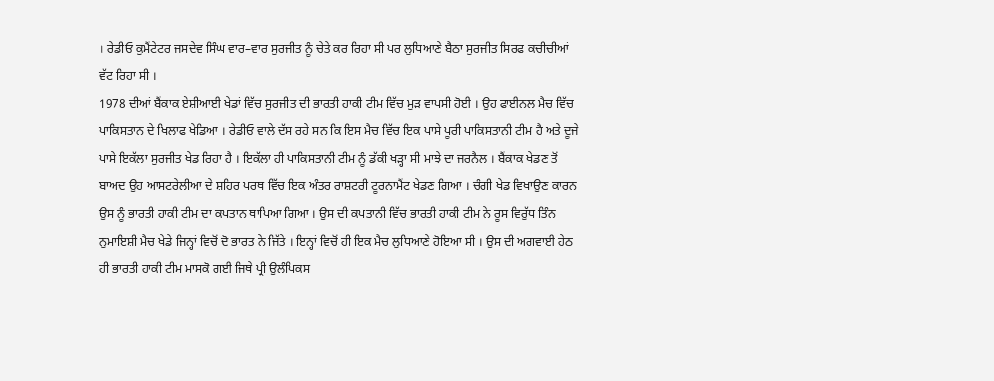। ਰੇਡੀਓ ਕੁਮੈਂਟੇਟਰ ਜਸਦੇਵ ਸਿੰਘ ਵਾਰ–ਵਾਰ ਸੁਰਜੀਤ ਨੂੰ ਚੇਤੇ ਕਰ ਰਿਹਾ ਸੀ ਪਰ ਲੁਧਿਆਣੇ ਬੈਠਾ ਸੁਰਜੀਤ ਸਿਰਫ ਕਚੀਚੀਆਂ ਵੱਟ ਰਿਹਾ ਸੀ ।
1978 ਦੀਆਂ ਬੈਂਕਾਕ ਏਸ਼ੀਆਈ ਖੇਡਾਂ ਵਿੱਚ ਸੁਰਜੀਤ ਦੀ ਭਾਰਤੀ ਹਾਕੀ ਟੀਮ ਵਿੱਚ ਮੁੜ ਵਾਪਸੀ ਹੋਈ । ਉਹ ਫਾਈਨਲ ਮੈਚ ਵਿੱਚ ਪਾਕਿਸਤਾਨ ਦੇ ਖਿਲਾਫ ਖੇਡਿਆ । ਰੇਡੀਓ ਵਾਲੇ ਦੱਸ ਰਹੇ ਸਨ ਕਿ ਇਸ ਮੈਚ ਵਿੱਚ ਇਕ ਪਾਸੇ ਪੂਰੀ ਪਾਕਿਸਤਾਨੀ ਟੀਮ ਹੈ ਅਤੇ ਦੂਜੇ ਪਾਸੇ ਇਕੱਲਾ ਸੁਰਜੀਤ ਖੇਡ ਰਿਹਾ ਹੈ । ਇਕੱਲਾ ਹੀ ਪਾਕਿਸਤਾਨੀ ਟੀਮ ਨੂੰ ਡੱਕੀ ਖੜ੍ਹਾ ਸੀ ਮਾਝੇ ਦਾ ਜਰਨੈਲ । ਬੈਂਕਾਕ ਖੇਡਣ ਤੋਂ ਬਾਅਦ ਉਹ ਆਸਟਰੇਲੀਆ ਦੇ ਸ਼ਹਿਰ ਪਰਥ ਵਿੱਚ ਇਕ ਅੰਤਰ ਰਾਸ਼ਟਰੀ ਟੂਰਨਾਮੈਂਟ ਖੇਡਣ ਗਿਆ । ਚੰਗੀ ਖੇਡ ਵਿਖਾਉਣ ਕਾਰਨ ਉਸ ਨੂੰ ਭਾਰਤੀ ਹਾਕੀ ਟੀਮ ਦਾ ਕਪਤਾਨ ਥਾਪਿਆ ਗਿਆ । ਉਸ ਦੀ ਕਪਤਾਨੀ ਵਿੱਚ ਭਾਰਤੀ ਹਾਕੀ ਟੀਮ ਨੇ ਰੂਸ ਵਿਰੁੱਧ ਤਿੰਨ ਨੁਮਾਇਸ਼ੀ ਮੈਚ ਖੇਡੇ ਜਿਨ੍ਹਾਂ ਵਿਚੋਂ ਦੋ ਭਾਰਤ ਨੇ ਜਿੱਤੇ । ਇਨ੍ਹਾਂ ਵਿਚੋਂ ਹੀ ਇਕ ਮੈਚ ਲੁਧਿਆਣੇ ਹੋਇਆ ਸੀ । ਉਸ ਦੀ ਅਗਵਾਈ ਹੇਠ ਹੀ ਭਾਰਤੀ ਹਾਕੀ ਟੀਮ ਮਾਸਕੋ ਗਈ ਜਿਥੇ ਪ੍ਰੀ ਉਲੰਪਿਕਸ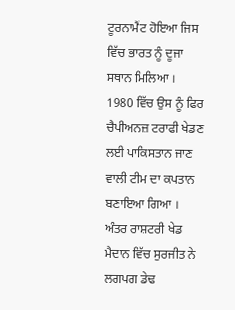ਟੂਰਨਾਮੈਂਟ ਹੋਇਆ ਜਿਸ ਵਿੱਚ ਭਾਰਤ ਨੂੰ ਦੂਜਾ ਸਥਾਨ ਮਿਲਿਆ । 1980 ਵਿੱਚ ਉਸ ਨੂੰ ਫਿਰ ਚੈਪੀਅਨਜ਼ ਟਰਾਫੀ ਖੇਡਣ ਲਈ ਪਾਕਿਸਤਾਨ ਜਾਣ ਵਾਲੀ ਟੀਮ ਦਾ ਕਪਤਾਨ ਬਣਾਇਆ ਗਿਆ । ਅੰਤਰ ਰਾਸ਼ਟਰੀ ਖੇਡ ਮੈਦਾਨ ਵਿੱਚ ਸੁਰਜੀਤ ਨੇ ਲਗਪਗ ਡੇਢ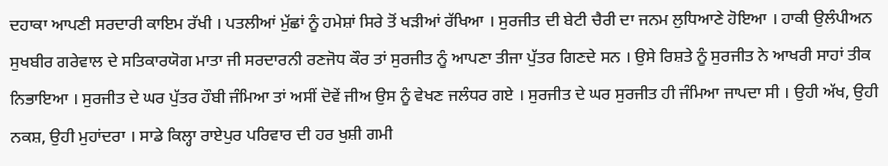ਦਹਾਕਾ ਆਪਣੀ ਸਰਦਾਰੀ ਕਾਇਮ ਰੱਖੀ । ਪਤਲੀਆਂ ਮੁੱਛਾਂ ਨੂੰ ਹਮੇਸ਼ਾਂ ਸਿਰੇ ਤੋਂ ਖੜੀਆਂ ਰੱਖਿਆ । ਸੁਰਜੀਤ ਦੀ ਬੇਟੀ ਚੈਰੀ ਦਾ ਜਨਮ ਲੁਧਿਆਣੇ ਹੋਇਆ । ਹਾਕੀ ਉਲੰਪੀਅਨ ਸੁਖਬੀਰ ਗਰੇਵਾਲ ਦੇ ਸਤਿਕਾਰਯੋਗ ਮਾਤਾ ਜੀ ਸਰਦਾਰਨੀ ਰਣਜੋਧ ਕੌਰ ਤਾਂ ਸੁਰਜੀਤ ਨੂੰ ਆਪਣਾ ਤੀਜਾ ਪੁੱਤਰ ਗਿਣਦੇ ਸਨ । ਉਸੇ ਰਿਸ਼ਤੇ ਨੂੰ ਸੁਰਜੀਤ ਨੇ ਆਖਰੀ ਸਾਹਾਂ ਤੀਕ ਨਿਭਾਇਆ । ਸੁਰਜੀਤ ਦੇ ਘਰ ਪੁੱਤਰ ਹੌਬੀ ਜੰਮਿਆ ਤਾਂ ਅਸੀਂ ਦੋਵੇਂ ਜੀਅ ਉਸ ਨੂੰ ਵੇਖਣ ਜਲੰਧਰ ਗਏ । ਸੁਰਜੀਤ ਦੇ ਘਰ ਸੁਰਜੀਤ ਹੀ ਜੰਮਿਆ ਜਾਪਦਾ ਸੀ । ਉਹੀ ਅੱਖ, ਉਹੀ ਨਕਸ਼, ਉਹੀ ਮੁਹਾਂਦਰਾ । ਸਾਡੇ ਕਿਲ੍ਹਾ ਰਾਏਪੁਰ ਪਰਿਵਾਰ ਦੀ ਹਰ ਖੁਸ਼ੀ ਗਮੀ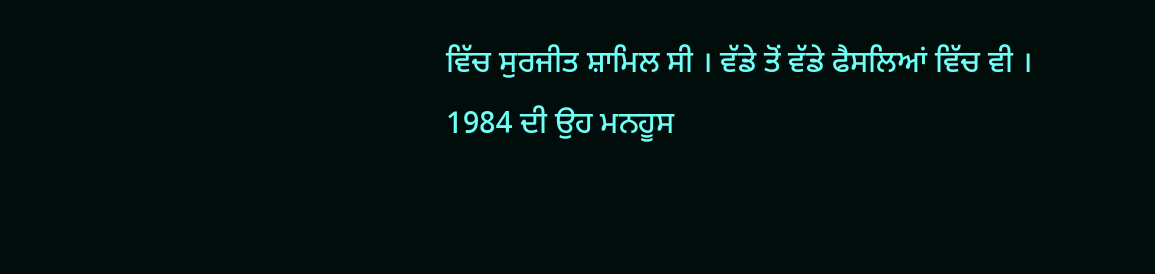ਵਿੱਚ ਸੁਰਜੀਤ ਸ਼ਾਮਿਲ ਸੀ । ਵੱਡੇ ਤੋਂ ਵੱਡੇ ਫੈਸਲਿਆਂ ਵਿੱਚ ਵੀ ।
1984 ਦੀ ਉਹ ਮਨਹੂਸ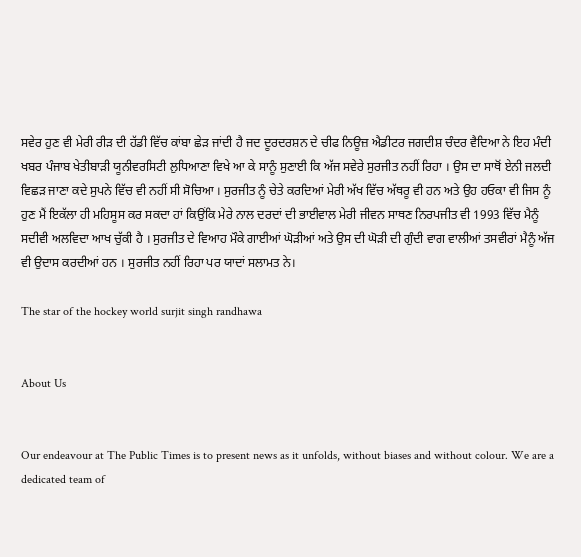ਸਵੇਰ ਹੁਣ ਵੀ ਮੇਰੀ ਰੀੜ ਦੀ ਹੱਡੀ ਵਿੱਚ ਕਾਂਬਾ ਛੇੜ ਜਾਂਦੀ ਹੈ ਜਦ ਦੂਰਦਰਸ਼ਨ ਦੇ ਚੀਫ ਨਿਊਜ਼ ਐਡੀਟਰ ਜਗਦੀਸ਼ ਚੰਦਰ ਵੈਦਿਆ ਨੇ ਇਹ ਮੰਦੀ ਖਬਰ ਪੰਜਾਬ ਖੇਤੀਬਾੜੀ ਯੂਨੀਵਰਸਿਟੀ ਲੁਧਿਆਣਾ ਵਿਖੇ ਆ ਕੇ ਸਾਨੂੰ ਸੁਣਾਈ ਕਿ ਅੱਜ ਸਵੇਰੇ ਸੁਰਜੀਤ ਨਹੀਂ ਰਿਹਾ । ਉਸ ਦਾ ਸਾਥੋਂ ਏਨੀ ਜਲਦੀ ਵਿਛੜ ਜਾਣਾ ਕਦੇ ਸੁਪਨੇ ਵਿੱਚ ਵੀ ਨਹੀਂ ਸੀ ਸੋਚਿਆ । ਸੁਰਜੀਤ ਨੂੰ ਚੇਤੇ ਕਰਦਿਆਂ ਮੇਰੀ ਅੱਖ ਵਿੱਚ ਅੱਥਰੂ ਵੀ ਹਨ ਅਤੇ ਉਹ ਹਓਕਾ ਵੀ ਜਿਸ ਨੂੰ ਹੁਣ ਮੈਂ ਇਕੱਲਾ ਹੀ ਮਹਿਸੂਸ ਕਰ ਸਕਦਾ ਹਾਂ ਕਿਉਂਕਿ ਮੇਰੇ ਨਾਲ ਦਰਦਾਂ ਦੀ ਭਾਈਵਾਲ ਮੇਰੀ ਜੀਵਨ ਸਾਥਣ ਨਿਰਪਜੀਤ ਵੀ 1993 ਵਿੱਚ ਮੈਨੂੰ ਸਦੀਵੀ ਅਲਵਿਦਾ ਆਖ ਚੁੱਕੀ ਹੈ । ਸੁਰਜੀਤ ਦੇ ਵਿਆਹ ਮੌਕੇ ਗਾਈਆਂ ਘੋੜੀਆਂ ਅਤੇ ਉਸ ਦੀ ਘੋੜੀ ਦੀ ਗੁੰਦੀ ਵਾਗ ਵਾਲੀਆਂ ਤਸਵੀਰਾਂ ਮੈਨੂੰ ਅੱਜ ਵੀ ਉਦਾਸ ਕਰਦੀਆਂ ਹਨ । ਸੁਰਜੀਤ ਨਹੀਂ ਰਿਹਾ ਪਰ ਯਾਦਾਂ ਸਲਾਮਤ ਨੇ।

The star of the hockey world surjit singh randhawa


About Us


Our endeavour at The Public Times is to present news as it unfolds, without biases and without colour. We are a dedicated team of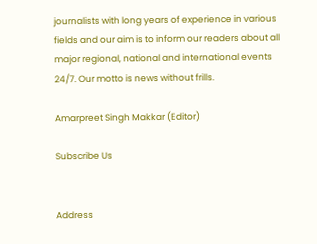journalists with long years of experience in various fields and our aim is to inform our readers about all major regional, national and international events 24/7. Our motto is news without frills.

Amarpreet Singh Makkar (Editor)

Subscribe Us


Address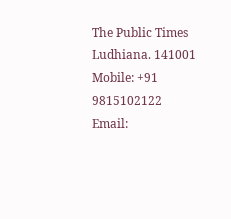The Public Times
Ludhiana. 141001
Mobile: +91 9815102122 Email: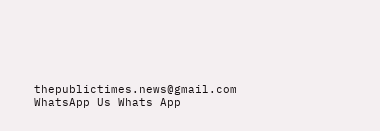thepublictimes.news@gmail.com
WhatsApp Us Whats App